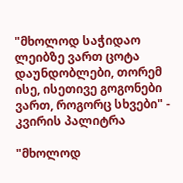"მხოლოდ საჭიდაო ლეიბზე ვართ ცოტა დაუნდობლები, თორემ ისე, ისეთივე გოგონები ვართ, როგორც სხვები" - კვირის პალიტრა

"მხოლოდ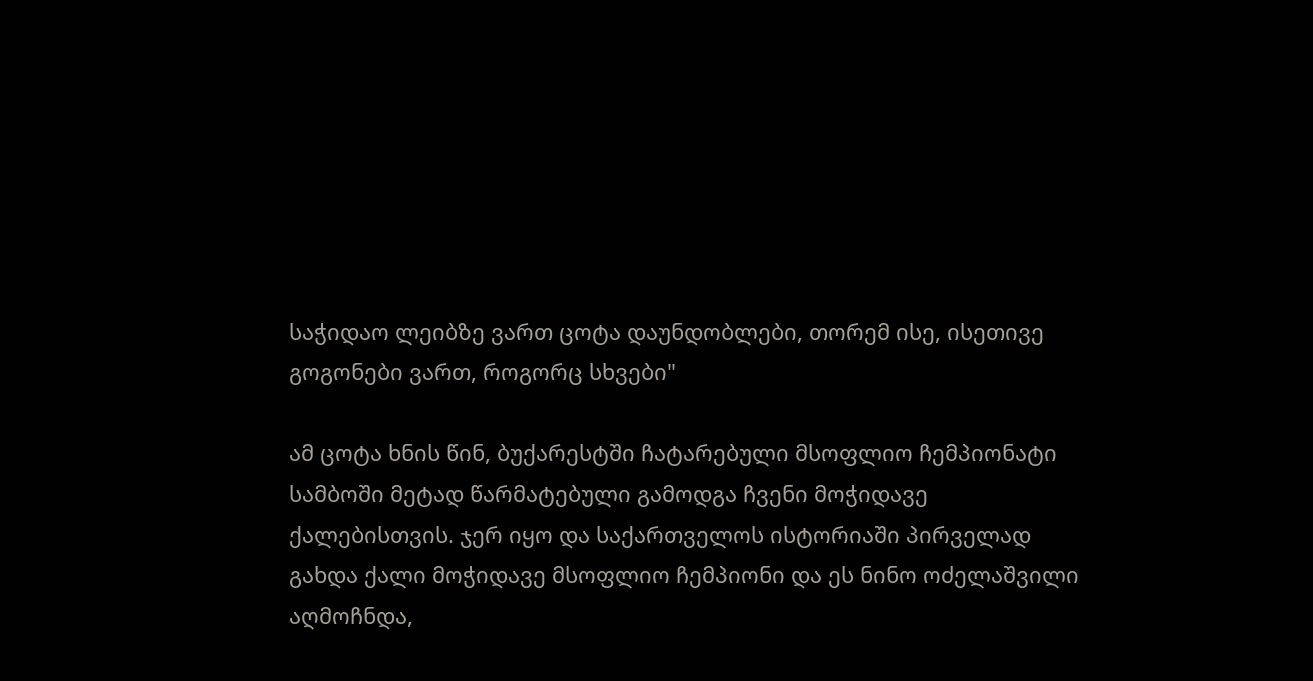საჭიდაო ლეიბზე ვართ ცოტა დაუნდობლები, თორემ ისე, ისეთივე გოგონები ვართ, როგორც სხვები"

ამ ცოტა ხნის წინ, ბუქარესტში ჩატარებული მსოფლიო ჩემპიონატი სამბოში მეტად წარმატებული გამოდგა ჩვენი მოჭიდავე ქალებისთვის. ჯერ იყო და საქართველოს ისტორიაში პირველად გახდა ქალი მოჭიდავე მსოფლიო ჩემპიონი და ეს ნინო ოძელაშვილი აღმოჩნდა,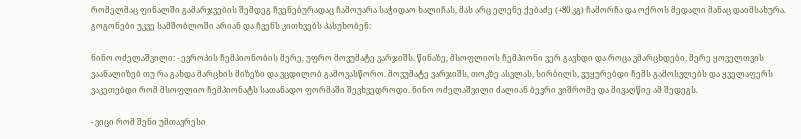რომელმაც ფინალში გამარჯვების შემდეგ ჩვენებურადაც ჩამოუარა საჭიდაო ხალიჩას, მას არც ელენე ქებაძე (+80 კგ) ჩამორჩა და ოქროს მედალი მანაც დაიმსახურა. გოგონები უკვე სამშობლოში არიან და ჩვენს კითხვებს პასუხობენ:

ნინო ოძელაშვილი: - ევროპის ჩემპიონობის მერე, უფრო მოვუმატე ვარჯიშს. წინაზე, მსოფლიოს ჩემპიონი ვერ გავხდი და როცა ვმარცხდები, მერე ყოველთვის ვაანალიზებ თუ რა გახდა მარცხის მიზეზი და ვცდილობ გამოვასწორო. მოვუმატე ვარჯიშს, თოკზე ასვლას, სირბილს, ვუყურებდი ჩემს გამოსვლებს და ყველაფერს ვაკეთებდი რომ მსოფლიო ჩემპიონატს სათანადო ფორმაში შევხვედროდი. ნინო ოძელაშვილი ძალიან ბევრი ვიშრომე და მივაღწიე ამ შედეგს.

- ვიცი რომ შენი უმთავრესი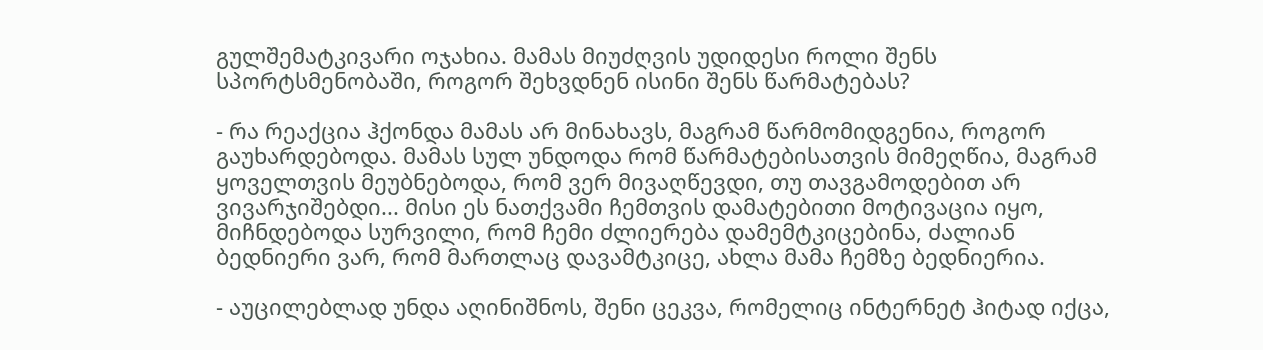გულშემატკივარი ოჯახია. მამას მიუძღვის უდიდესი როლი შენს სპორტსმენობაში, როგორ შეხვდნენ ისინი შენს წარმატებას?

- რა რეაქცია ჰქონდა მამას არ მინახავს, მაგრამ წარმომიდგენია, როგორ გაუხარდებოდა. მამას სულ უნდოდა რომ წარმატებისათვის მიმეღწია, მაგრამ ყოველთვის მეუბნებოდა, რომ ვერ მივაღწევდი, თუ თავგამოდებით არ ვივარჯიშებდი... მისი ეს ნათქვამი ჩემთვის დამატებითი მოტივაცია იყო, მიჩნდებოდა სურვილი, რომ ჩემი ძლიერება დამემტკიცებინა, ძალიან ბედნიერი ვარ, რომ მართლაც დავამტკიცე, ახლა მამა ჩემზე ბედნიერია.

- აუცილებლად უნდა აღინიშნოს, შენი ცეკვა, რომელიც ინტერნეტ ჰიტად იქცა,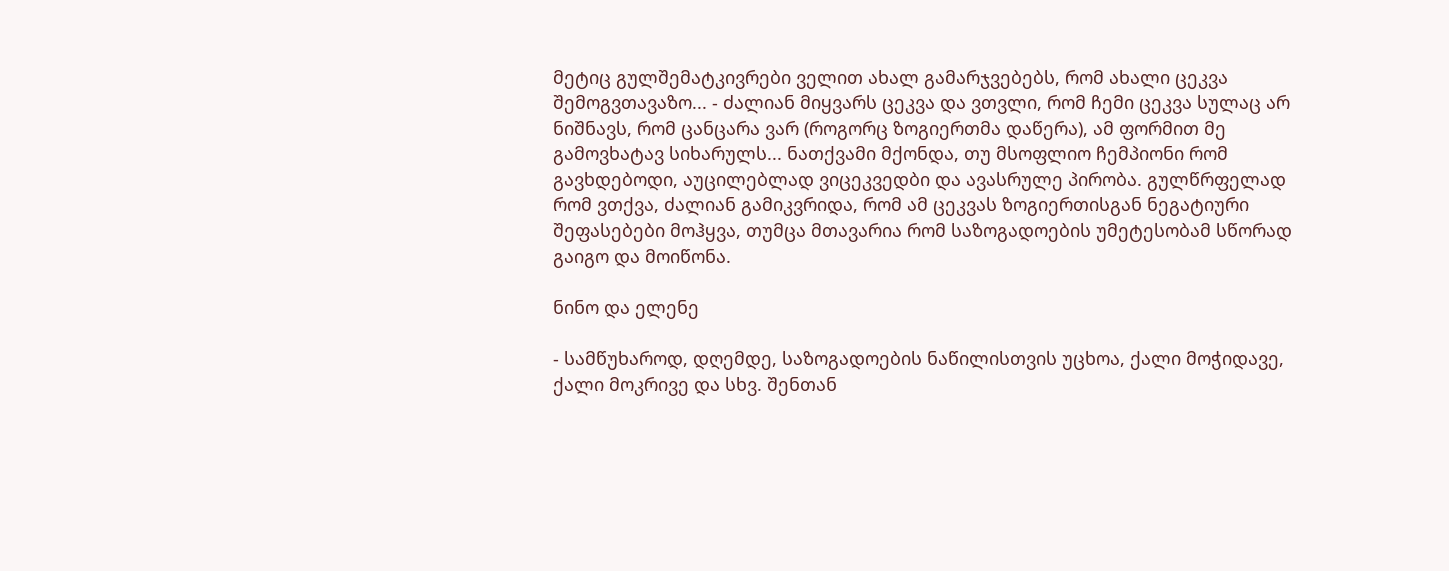მეტიც გულშემატკივრები ველით ახალ გამარჯვებებს, რომ ახალი ცეკვა შემოგვთავაზო... - ძალიან მიყვარს ცეკვა და ვთვლი, რომ ჩემი ცეკვა სულაც არ ნიშნავს, რომ ცანცარა ვარ (როგორც ზოგიერთმა დაწერა), ამ ფორმით მე გამოვხატავ სიხარულს... ნათქვამი მქონდა, თუ მსოფლიო ჩემპიონი რომ გავხდებოდი, აუცილებლად ვიცეკვედბი და ავასრულე პირობა. გულწრფელად რომ ვთქვა, ძალიან გამიკვრიდა, რომ ამ ცეკვას ზოგიერთისგან ნეგატიური შეფასებები მოჰყვა, თუმცა მთავარია რომ საზოგადოების უმეტესობამ სწორად გაიგო და მოიწონა.

ნინო და ელენე

- სამწუხაროდ, დღემდე, საზოგადოების ნაწილისთვის უცხოა, ქალი მოჭიდავე, ქალი მოკრივე და სხვ. შენთან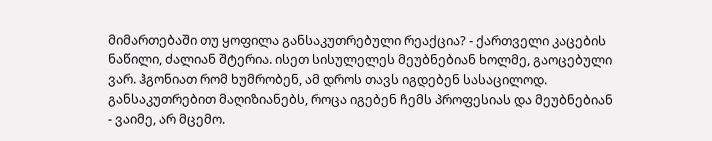მიმართებაში თუ ყოფილა განსაკუთრებული რეაქცია? - ქართველი კაცების ნაწილი, ძალიან შტერია. ისეთ სისულელეს მეუბნებიან ხოლმე, გაოცებული ვარ. ჰგონიათ რომ ხუმრობენ, ამ დროს თავს იგდებენ სასაცილოდ. განსაკუთრებით მაღიზიანებს, როცა იგებენ ჩემს პროფესიას და მეუბნებიან - ვაიმე, არ მცემო.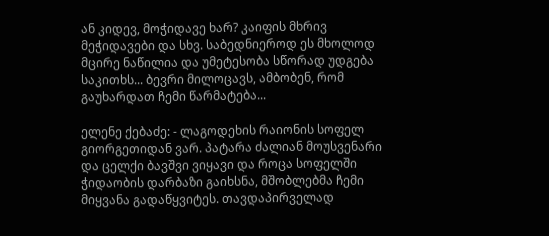ან კიდევ, მოჭიდავე ხარ? კაიფის მხრივ მეჭიდავები და სხვ. საბედნიეროდ ეს მხოლოდ მცირე ნაწილია და უმეტესობა სწორად უდგება საკითხს... ბევრი მილოცავს, ამბობენ, რომ გაუხარდათ ჩემი წარმატება...

ელენე ქებაძე: - ლაგოდეხის რაიონის სოფელ გიორგეთიდან ვარ. პატარა ძალიან მოუსვენარი და ცელქი ბავშვი ვიყავი და როცა სოფელში ჭიდაობის დარბაზი გაიხსნა, მშობლებმა ჩემი მიყვანა გადაწყვიტეს. თავდაპირველად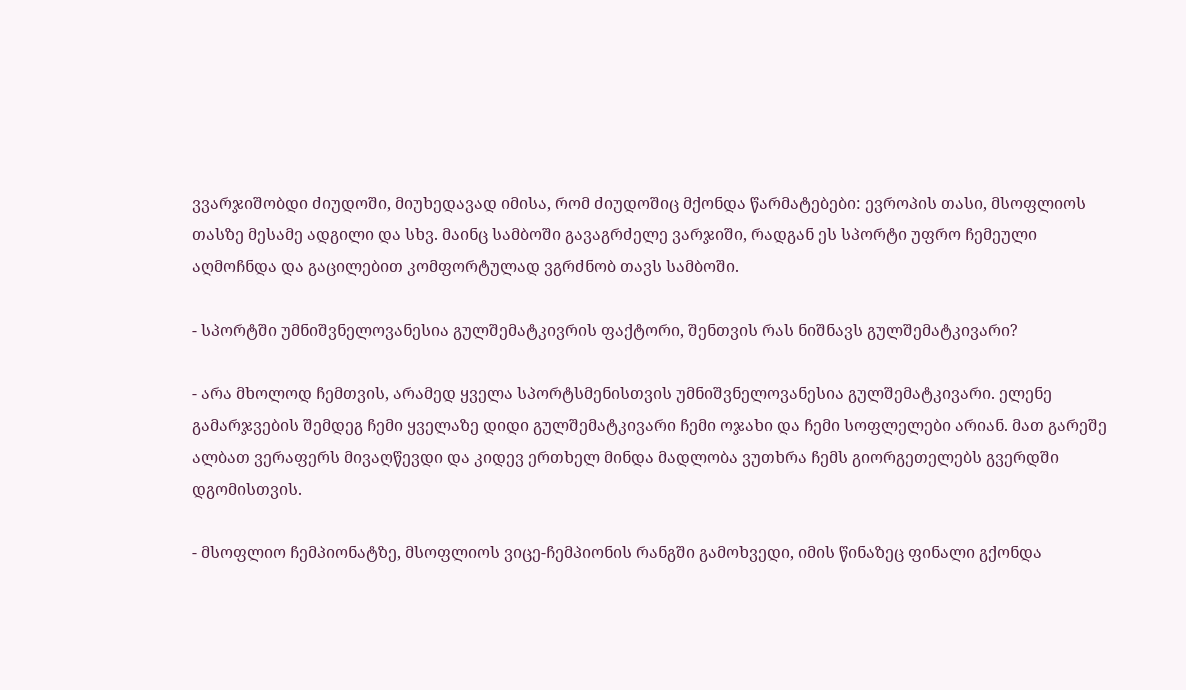ვვარჯიშობდი ძიუდოში, მიუხედავად იმისა, რომ ძიუდოშიც მქონდა წარმატებები: ევროპის თასი, მსოფლიოს თასზე მესამე ადგილი და სხვ. მაინც სამბოში გავაგრძელე ვარჯიში, რადგან ეს სპორტი უფრო ჩემეული აღმოჩნდა და გაცილებით კომფორტულად ვგრძნობ თავს სამბოში.

- სპორტში უმნიშვნელოვანესია გულშემატკივრის ფაქტორი, შენთვის რას ნიშნავს გულშემატკივარი?

- არა მხოლოდ ჩემთვის, არამედ ყველა სპორტსმენისთვის უმნიშვნელოვანესია გულშემატკივარი. ელენე გამარჯვების შემდეგ ჩემი ყველაზე დიდი გულშემატკივარი ჩემი ოჯახი და ჩემი სოფლელები არიან. მათ გარეშე ალბათ ვერაფერს მივაღწევდი და კიდევ ერთხელ მინდა მადლობა ვუთხრა ჩემს გიორგეთელებს გვერდში დგომისთვის.

- მსოფლიო ჩემპიონატზე, მსოფლიოს ვიცე-ჩემპიონის რანგში გამოხვედი, იმის წინაზეც ფინალი გქონდა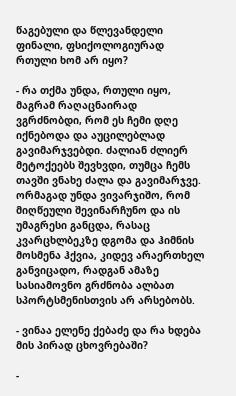წაგებული და წლევანდელი ფინალი, ფსიქოლოგიურად რთული ხომ არ იყო?

- რა თქმა უნდა, რთული იყო, მაგრამ რაღაცნაირად ვგრძნობდი, რომ ეს ჩემი დღე იქნებოდა და აუცილებლად გავიმარჯვებდი. ძალიან ძლიერ მეტოქეებს შევხვდი, თუმცა ჩემს თავში ვნახე ძალა და გავიმარჯვე. ორმაგად უნდა ვივარჯიშო, რომ მიღწეული შევინარჩუნო და ის უმაგრესი განცდა, რასაც კვარცხლბეკზე დგომა და ჰიმნის მოსმენა ჰქვია, კიდევ არაერთხელ განვიცადო, რადგან ამაზე სასიამოვნო გრძნობა ალბათ სპორტსმენისთვის არ არსებობს.

- ვინაა ელენე ქებაძე და რა ხდება მის პირად ცხოვრებაში?

-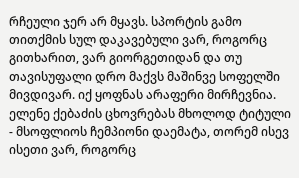რჩეული ჯერ არ მყავს. სპორტის გამო თითქმის სულ დაკავებული ვარ, როგორც გითხარით, ვარ გიორგეთიდან და თუ თავისუფალი დრო მაქვს მაშინვე სოფელში მივდივარ. იქ ყოფნას არაფერი მირჩევნია. ელენე ქებაძის ცხოვრებას მხოლოდ ტიტული - მსოფლიოს ჩემპიონი დაემატა, თორემ ისევ ისეთი ვარ, როგორც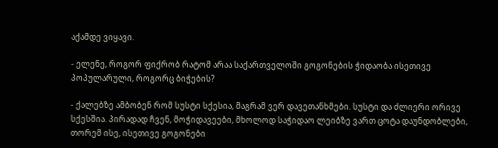აქამდე ვიყავი.

- ელენე, როგორ ფიქრობ რატომ არაა საქართველოში გოგონების ჭიდაობა ისეთივე პოპულარული, როგორც ბიჭების?

- ქალებზე ამბობენ რომ სუსტი სქესია, მაგრამ ვერ დავეთანხმები. სუსტი და ძლიერი ორივე სქესშია. პირადად ჩვენ, მოჭიდავეები, მხოლოდ საჭიდაო ლეიბზე ვართ ცოტა დაუნდობლები, თორემ ისე, ისეთივე გოგონები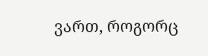ვართ, როგორც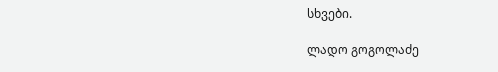სხვები.

ლადო გოგოლაძე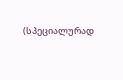(სპეციალურად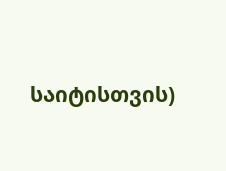საიტისთვის)